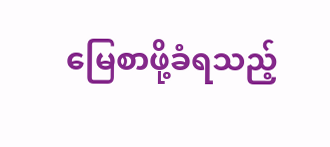မြေစာဖို့ခံရသည့်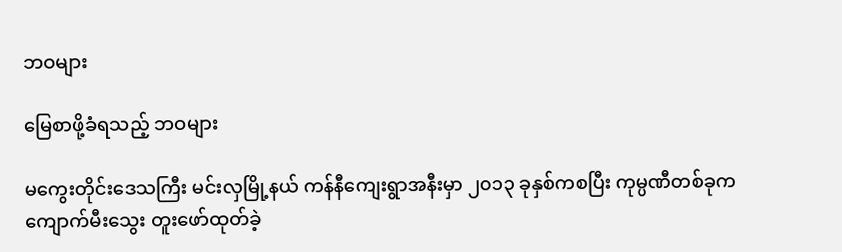ဘဝများ

မြေစာဖို့ခံရသည့် ဘဝများ

မကွေးတိုင်းဒေသကြီး မင်းလှမြို့နယ် ကန်နီကျေးရွာအနီးမှာ ၂၀၁၃ ခုနှစ်ကစပြီး ကုမ္ပဏီတစ်ခုက
ကျောက်မီးသွေး တူးဖော်ထုတ်ခဲ့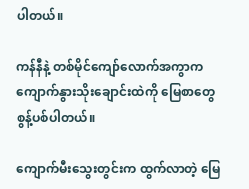ပါတယ်။

ကန်နီနဲ့ တစ်မိုင်ကျော်လောက်အကွာက ကျောက်နွားသိုးချောင်းထဲကို မြေစာတွေ စွန့်ပစ်ပါတယ်။

ကျောက်မီးသွေးတွင်းက ထွက်လာတဲ့ မြေ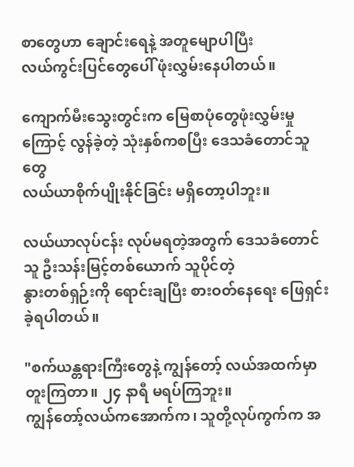စာတွေဟာ ချောင်းရေနဲ့ အတူမျောပါပြီး
လယ်ကွင်းပြင်တွေပေါ် ဖုံးလွှမ်းနေပါတယ်။

ကျောက်မီးသွေးတွင်းက မြေစာပုံတွေဖုံးလွှမ်းမှုကြောင့် လွန်ခဲ့တဲ့ သုံးနှစ်ကစပြီး ဒေသခံတောင်သူတွေ
လယ်ယာစိုက်ပျိုးနိုင်ခြင်း မရှိတော့ပါဘူး။

လယ်ယာလုပ်ငန်း လုပ်မရတဲ့အတွက် ဒေသခံတောင်သူ ဦးသန်းမြင့်တစ်ယောက် သူပိုင်တဲ့
နွားတစ်ရှဉ်းကို ရောင်းချပြီး စားဝတ်နေရေး ဖြေရှင်းခဲ့ရပါတယ်။

"စက်ယန္တရားကြီးတွေနဲ့ ကျွန်တော့် လယ်အထက်မှာ တူးကြတာ။ ၂၄ နာရီ မရပ်ကြဘူး။
ကျွန်တော့်လယ်ကအောက်က၊ သူတို့လုပ်ကွက်က အ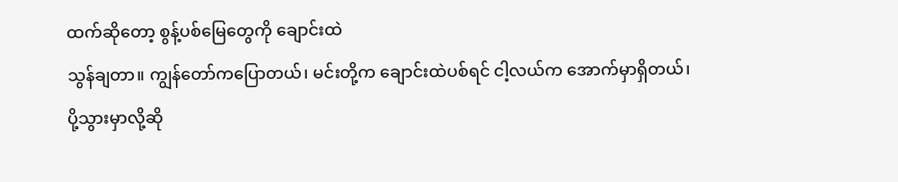ထက်ဆိုတော့ စွန့်ပစ်မြေတွေကို ချောင်းထဲ
သွန်ချတာ။ ကျွန်တော်ကပြောတယ်၊ မင်းတို့က ချောင်းထဲပစ်ရင် ငါ့လယ်က အောက်မှာရှိတယ်၊
ပို့သွားမှာလို့ဆို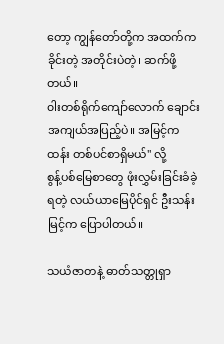တော့ ကျွန်တော်တို့က အထက်ကခိုင်းတဲ့ အတိုင်းပဲတဲ့၊ ဆက်ဖို့တယ်။
၀ါးတစ်ရိုက်ကျော်လောက် ချောင်းအကျယ်အပြည့်ပဲ။ အမြင့်က ထန်း တစ်ပင်စာရှိမယ်" လို့
စွန့်ပစ်မြေစာတွေ ဖုံးလွှမ်းခြင်းခံခဲ့ရတဲ့ လယ်ယာမြေပိုင်ရှင် ဦးသန်းမြင့်က ပြောပါတယ်။

သယံဇာတနဲ့ ဓာတ်သတ္တုရှာ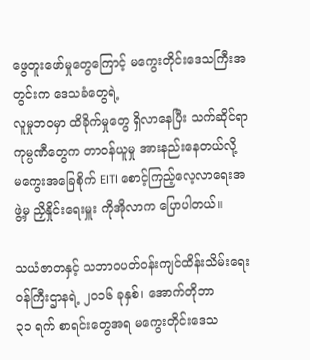ဖွေတူးဖော်မှုတွေကြောင့် မကွေးတိုင်းဒေသကြီးအတွင်းက ဒေသခံတွေရဲ့
လူမှုဘဝမှာ ထိခိုက်မှုတွေ ရှိလာနေပြီး သက်ဆိုင်ရာကုမ္ပဏီတွေက တာဝန်ယူမှု အားနည်းနေတယ်လို့
မကွေးအခြေစိုက် EITI စောင့်ကြည့်လေ့လာရေးအဖွဲ့မှ ညှိနှိုင်းရေးမှူး ကိုအိုလာက ပြောပါတယ်။

သယံဇာတနှင့် သဘာဝပတ်ဝန်းကျင်ထိန်းသိမ်းရေး ၀န်ကြီးဌာနရဲ့ ၂၀၁၆ ခုနှစ်၊ အောက်တိုဘာ
၃၁ ရက် စာရင်းတွေအရ မကွေးတိုင်းဒေသ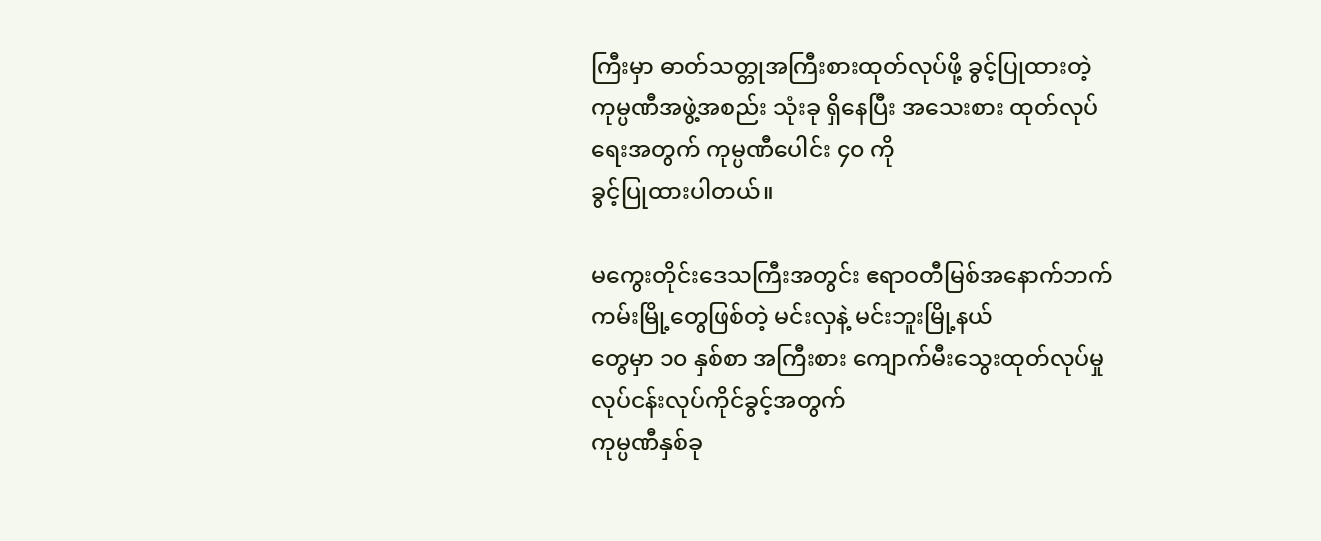ကြီးမှာ ဓာတ်သတ္တုအကြီးစားထုတ်လုပ်ဖို့ ခွင့်ပြုထားတဲ့
ကုမ္ပဏီအဖွဲ့အစည်း သုံးခု ရှိနေပြီး အသေးစား ထုတ်လုပ်ရေးအတွက် ကုမ္ပဏီပေါင်း ၄၀ ကို
ခွင့်ပြုထားပါတယ်။

မကွေးတိုင်းဒေသကြီးအတွင်း ဧရာဝတီမြစ်အနောက်ဘက်ကမ်းမြို့တွေဖြစ်တဲ့ မင်းလှနဲ့ မင်းဘူးမြို့နယ်
တွေမှာ ၁၀ နှစ်စာ အကြီးစား ကျောက်မီးသွေးထုတ်လုပ်မှု လုပ်ငန်းလုပ်ကိုင်ခွင့်အတွက်
ကုမ္ပဏီနှစ်ခု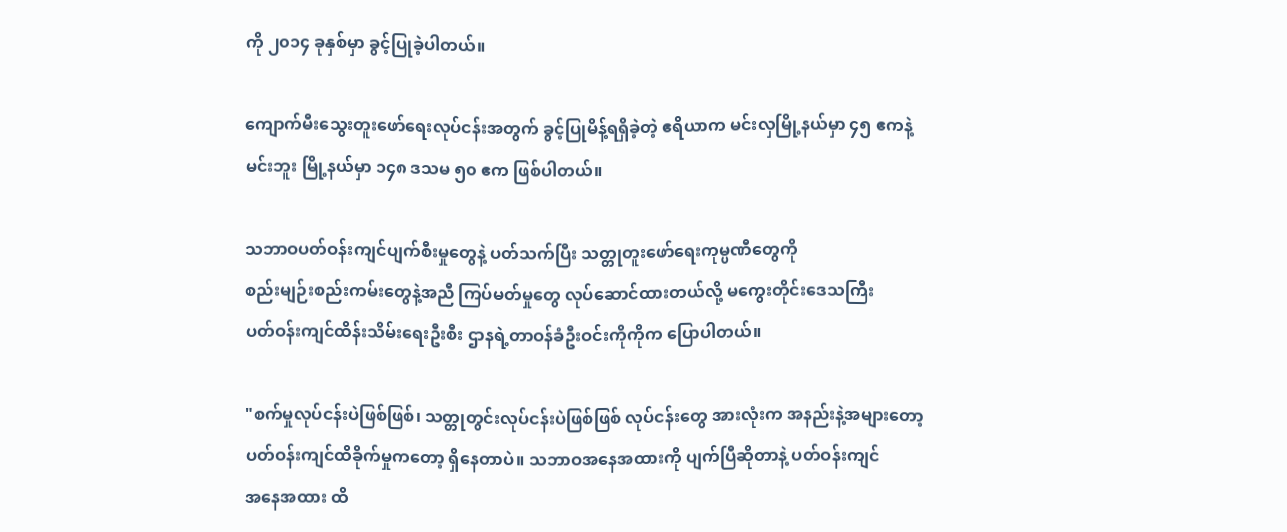ကို ၂၀၁၄ ခုနှစ်မှာ ခွင့်ပြုခဲ့ပါတယ်။

ကျောက်မီးသွေးတူးဖော်ရေးလုပ်ငန်းအတွက် ခွင့်ပြုမိန့်ရရှိခဲ့တဲ့ ဧရိယာက မင်းလှမြို့နယ်မှာ ၄၅ ဧကနဲ့
မင်းဘူး မြို့နယ်မှာ ၁၄၈ ဒသမ ၅၀ ဧက ဖြစ်ပါတယ်။

သဘာဝပတ်ဝန်းကျင်ပျက်စီးမှုတွေနဲ့ ပတ်သက်ပြီး သတ္တုတူးဖော်ရေးကုမ္ပဏီတွေကို
စည်းမျဉ်းစည်းကမ်းတွေနဲ့အညီ ကြပ်မတ်မှုတွေ လုပ်ဆောင်ထားတယ်လို့ မကွေးတိုင်းဒေသကြီး
ပတ်ဝန်းကျင်ထိန်းသိမ်းရေးဦးစီး ဌာနရဲ့တာဝန်ခံဦးဝင်းကိုကိုက ပြောပါတယ်။

"စက်မှုလုပ်ငန်းပဲဖြစ်ဖြစ်၊ သတ္တုတွင်းလုပ်ငန်းပဲဖြစ်ဖြစ် လုပ်ငန်းတွေ အားလုံးက အနည်းနဲ့အများတော့
ပတ်ဝန်းကျင်ထိခိုက်မှုကတော့ ရှိနေတာပဲ။ သဘာဝအနေအထားကို ပျက်ပြီဆိုတာနဲ့ ပတ်ဝန်းကျင်
အနေအထား ထိ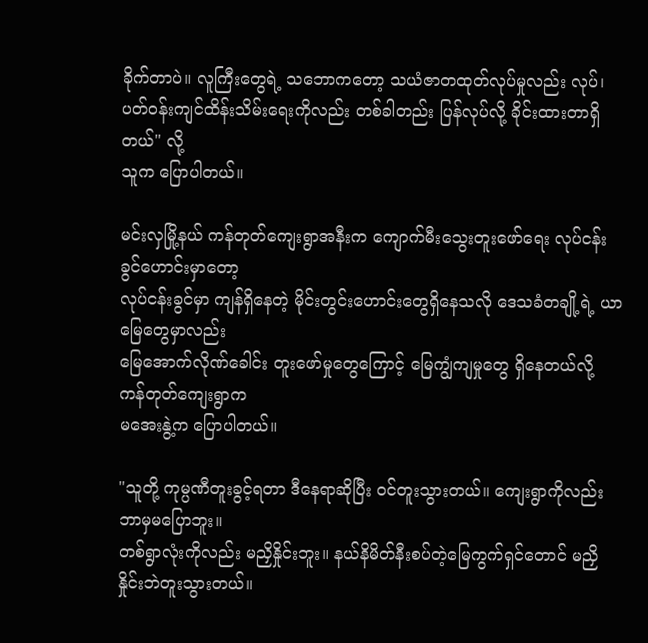ခိုက်တာပဲ။ လူကြီးတွေရဲ့ သဘောကတော့ သယံဇာတထုတ်လုပ်မှုလည်း လုပ်၊
ပတ်ဝန်းကျင်ထိန်းသိမ်းရေးကိုလည်း တစ်ခါတည်း ပြန်လုပ်လို့ ခိုင်းထားတာရှိတယ်" လို့
သူက ပြောပါတယ်။

မင်းလှမြို့နယ် ကန်တုတ်ကျေးရွာအနီးက ကျောက်မီးသွေးတူးဖော်ရေး လုပ်ငန်းခွင်ဟောင်းမှာတော့
လုပ်ငန်းခွင်မှာ ကျန်ရှိနေတဲ့ မိုင်းတွင်းဟောင်းတွေရှိနေသလို ဒေသခံတချို့ရဲ့ ယာမြေတွေမှာလည်း
မြေအောက်လိုဏ်ခေါင်း တူးဖော်မှုတွေကြောင့် မြေကျွံကျမှုတွေ ရှိနေတယ်လို့ ကန်တုတ်ကျေးရွာက
မအေးနွဲ့က ပြောပါတယ်။

"သူတို့ ကုမ္ပဏီတူးခွင့်ရတာ ဒီနေရာဆိုပြီး ၀င်တူးသွားတယ်။ ကျေးရွာကိုလည်း ဘာမှမပြောဘူး။
တစ်ရွာလုံးကိုလည်း မညှိနှိုင်းဘူး။ နယ်နိမိတ်နီးစပ်တဲ့မြေကွက်ရှင်တောင် မညှိနှိုင်းဘဲတူးသွားတယ်။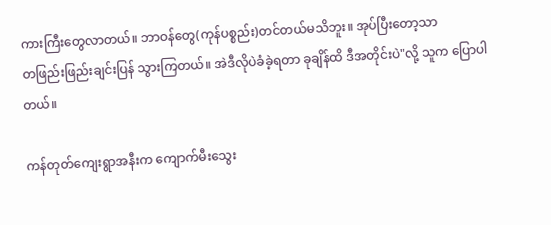ကားကြီးတွေလာတယ်။ ဘာဝန်တွေ(ကုန်ပစ္စည်း)တင်တယ်မသိဘူး။ အုပ်ပြီးတော့သာ
တဖြည်းဖြည်းချင်းပြန် သွားကြတယ်။ အဲဒီလိုပဲခံခဲ့ရတာ ခုချိန်ထိ ဒီအတိုင်းပဲ"လို့ သူက ပြောပါတယ်။

ကန်တုတ်ကျေးရွာအနီးက ကျောက်မီးသွေး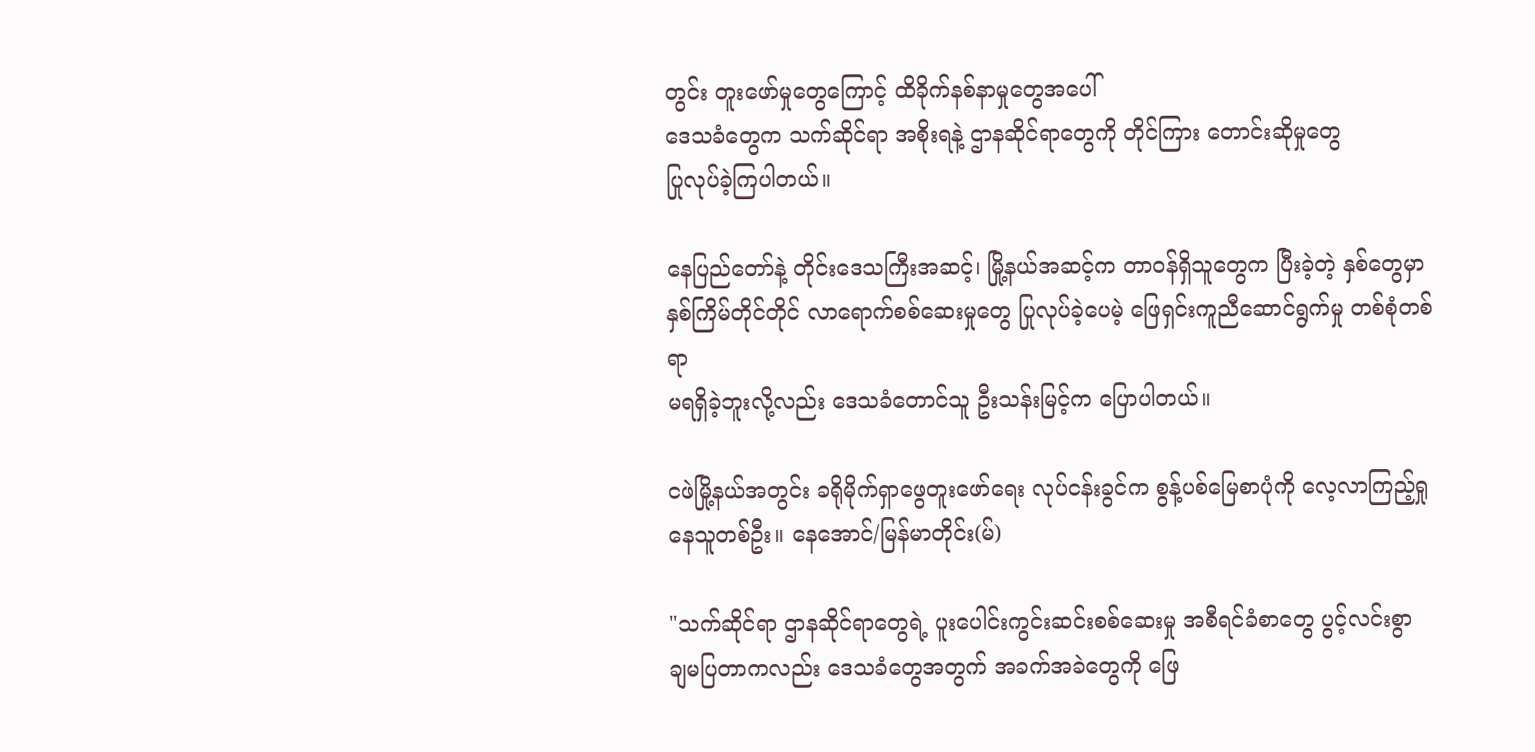တွင်း တူးဖော်မှုတွေကြောင့် ထိခိုက်နစ်နာမှုတွေအပေါ်
ဒေသခံတွေက သက်ဆိုင်ရာ အစိုးရနဲ့ ဌာနဆိုင်ရာတွေကို တိုင်ကြား တောင်းဆိုမှုတွေ
ပြုလုပ်ခဲ့ကြပါတယ်။

နေပြည်တော်နဲ့ တိုင်းဒေသကြီးအဆင့်၊ မြို့နယ်အဆင့်က တာဝန်ရှိသူတွေက ပြီးခဲ့တဲ့ နှစ်တွေမှာ
နှစ်ကြိမ်တိုင်တိုင် လာရောက်စစ်ဆေးမှုတွေ ပြုလုပ်ခဲ့ပေမဲ့ ဖြေရှင်းကူညီဆောင်ရွက်မှု တစ်စုံတစ်ရာ
မရရှိခဲ့ဘူးလို့လည်း ဒေသခံတောင်သူ ဦးသန်းမြင့်က ပြောပါတယ်။

ငဖဲမြို့နယ်အတွင်း ခရိုမိုက်ရှာဖွေတူးဖော်ရေး လုပ်ငန်းခွင်က စွန့်ပစ်မြေစာပုံကို လေ့လာကြည့်ရှုနေသူတစ်ဦး။ နေအောင်/မြန်မာတိုင်း(မ်)

"သက်ဆိုင်ရာ ဌာနဆိုင်ရာတွေရဲ့ ပူးပေါင်းကွင်းဆင်းစစ်ဆေးမှု အစီရင်ခံစာတွေ ပွင့်လင်းစွာ
ချမပြတာကလည်း ဒေသခံတွေအတွက် အခက်အခဲတွေကို ဖြေ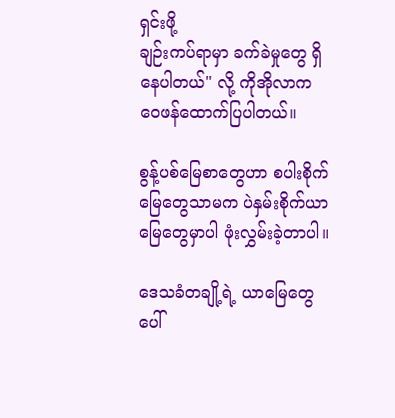ရှင်းဖို့
ချဉ်းကပ်ရာမှာ ခက်ခဲမှုတွေ ရှိနေပါတယ်" လို့ ကိုအိုလာက ဝေဖန်ထောက်ပြပါတယ်။

စွန့်ပစ်မြေစာတွေဟာ စပါးစိုက်မြေတွေသာမက ပဲနှမ်းစိုက်ယာမြေတွေမှာပါ ဖုံးလွှမ်းခဲ့တာပါ။

ဒေသခံတချို့ရဲ့ ယာမြေတွေပေါ်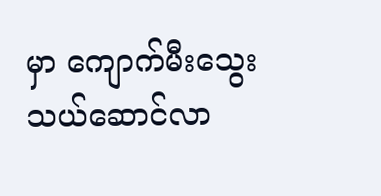မှာ ကျောက်မီးသွေး သယ်ဆောင်လာ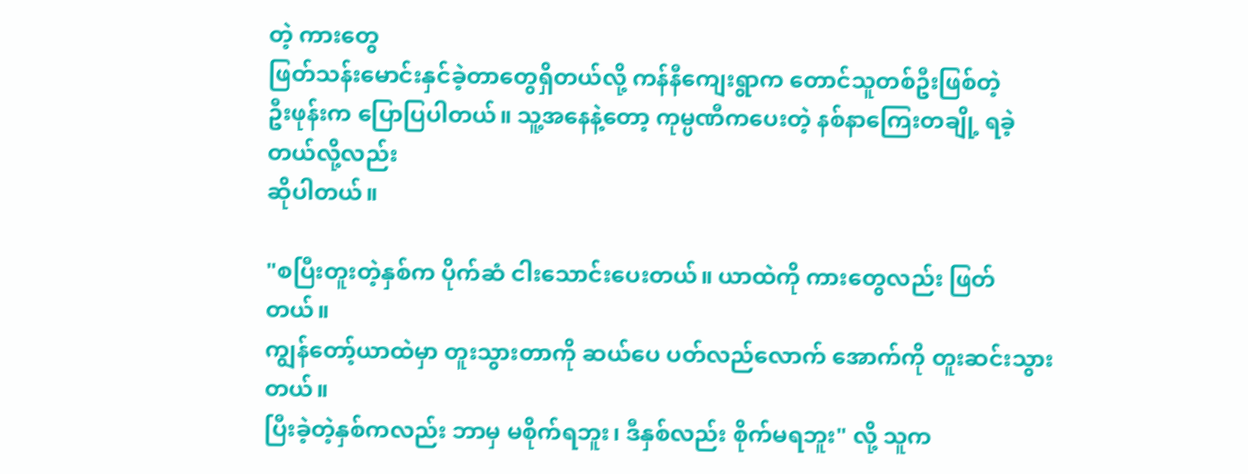တဲ့ ကားတွေ
ဖြတ်သန်းမောင်းနှင်ခဲ့တာတွေရှိတယ်လို့ ကန်နီကျေးရွာက တောင်သူတစ်ဦးဖြစ်တဲ့
ဦးဖုန်းက ပြောပြပါတယ်။ သူ့အနေနဲ့တော့ ကုမ္ပဏီကပေးတဲ့ နစ်နာကြေးတချို့ ရခဲ့တယ်လို့လည်း
ဆိုပါတယ်။

"စပြီးတူးတဲ့နှစ်က ပိုက်ဆံ ငါးသောင်းပေးတယ်။ ယာထဲကို ကားတွေလည်း ဖြတ်တယ်။
ကျွန်တော့်ယာထဲမှာ တူးသွားတာကို ဆယ်ပေ ပတ်လည်လောက် အောက်ကို တူးဆင်းသွားတယ်။
ပြီးခဲ့တဲ့နှစ်ကလည်း ဘာမှ မစိုက်ရဘူး၊ ဒီနှစ်လည်း စိုက်မရဘူး" လို့ သူက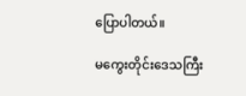ပြောပါတယ်။

မကွေးတိုင်းဒေသကြီး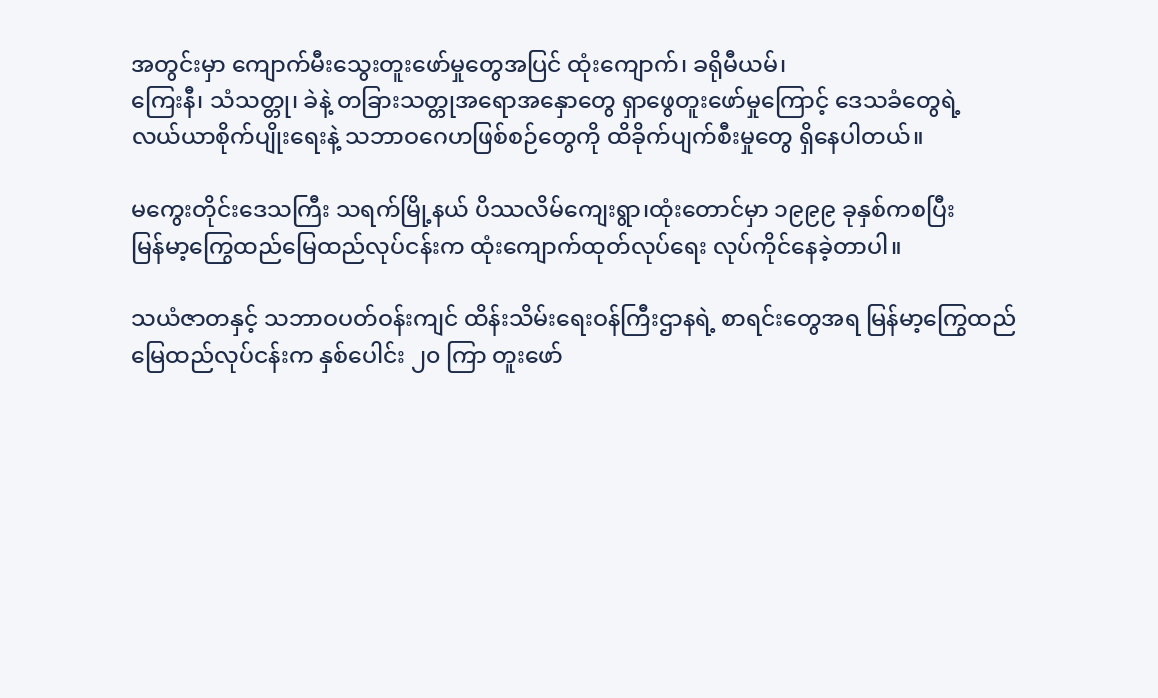အတွင်းမှာ ကျောက်မီးသွေးတူးဖော်မှုတွေအပြင် ထုံးကျောက်၊ ခရိုမီယမ်၊
ကြေးနီ၊ သံသတ္တု၊ ခဲနဲ့ တခြားသတ္တုအရောအနှောတွေ ရှာဖွေတူးဖော်မှုကြောင့် ဒေသခံတွေရဲ့
လယ်ယာစိုက်ပျိုးရေးနဲ့ သဘာဝဂေဟဖြစ်စဉ်တွေကို ထိခိုက်ပျက်စီးမှုတွေ ရှိနေပါတယ်။

မကွေးတိုင်းဒေသကြီး သရက်မြို့နယ် ပိဿလိမ်ကျေးရွာ၊ထုံးတောင်မှာ ၁၉၉၉ ခုနှစ်ကစပြီး
မြန်မာ့ကြွေထည်မြေထည်လုပ်ငန်းက ထုံးကျောက်ထုတ်လုပ်ရေး လုပ်ကိုင်နေခဲ့တာပါ။

သယံဇာတနှင့် သဘာဝပတ်ဝန်းကျင် ထိန်းသိမ်းရေးဝန်ကြီးဌာနရဲ့ စာရင်းတွေအရ မြန်မာ့ကြွေထည်
မြေထည်လုပ်ငန်းက နှစ်ပေါင်း ၂၀ ကြာ တူးဖော်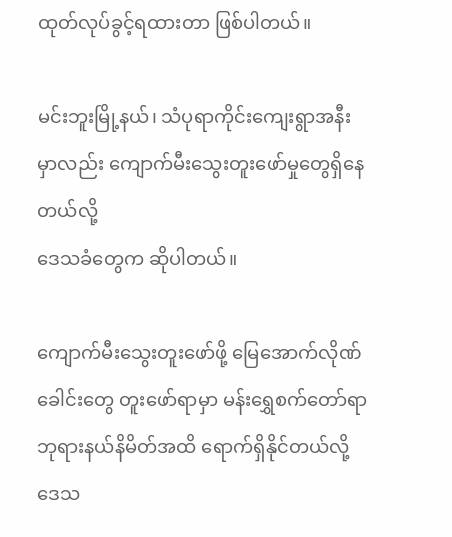ထုတ်လုပ်ခွင့်ရထားတာ ဖြစ်ပါတယ်။

မင်းဘူးမြို့နယ်၊ သံပုရာကိုင်းကျေးရွာအနီးမှာလည်း ကျောက်မီးသွေးတူးဖော်မှုတွေရှိနေတယ်လို့
ဒေသခံတွေက ဆိုပါတယ်။

ကျောက်မီးသွေးတူးဖော်ဖို့ မြေအောက်လိုဏ်ခေါင်းတွေ တူးဖော်ရာမှာ မန်းရွှေစက်တော်ရာ
ဘုရားနယ်နိမိတ်အထိ ရောက်ရှိနိုင်တယ်လို့ ဒေသ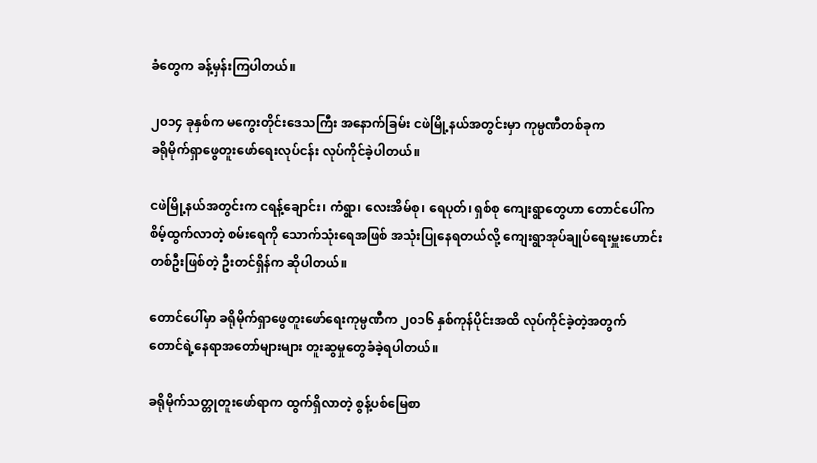ခံတွေက ခန့်မှန်းကြပါတယ်။

၂၀၁၄ ခုနှစ်က မကွေးတိုင်းဒေသကြီး အနောက်ခြမ်း ငဖဲမြို့နယ်အတွင်းမှာ ကုမ္ပဏီတစ်ခုက
ခရိုမိုက်ရှာဖွေတူးဖော်ရေးလုပ်ငန်း လုပ်ကိုင်ခဲ့ပါတယ်။

ငဖဲမြို့နယ်အတွင်းက ငရန့်ချောင်း၊ ကံရွာ၊ လေးအိမ်စု၊ ရေပုတ်၊ ရှစ်စု ကျေးရွာတွေဟာ တောင်ပေါ်က
စိမ့်ထွက်လာတဲ့ စမ်းရေကို သောက်သုံးရေအဖြစ် အသုံးပြုနေရတယ်လို့ ကျေးရွာအုပ်ချုပ်ရေးမှူးဟောင်း
တစ်ဦးဖြစ်တဲ့ ဦးတင်ရှိန်က ဆိုပါတယ်။

တောင်ပေါ်မှာ ခရိုမိုက်ရှာဖွေတူးဖော်ရေးကုမ္ပဏီက ၂၀၁၆ နှစ်ကုန်ပိုင်းအထိ လုပ်ကိုင်ခဲ့တဲ့အတွက်
တောင်ရဲ့နေရာအတော်များများ တူးဆွမှုတွေခံခဲ့ရပါတယ်။

ခရိုမိုက်သတ္တုတူးဖော်ရာက ထွက်ရှိလာတဲ့ စွန့်ပစ်မြေစာ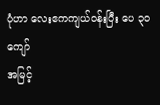ပုံဟာ လေးဧကကျယ်ဝန်းပြီး ပေ ၃၀ ကျော်
အမြင့်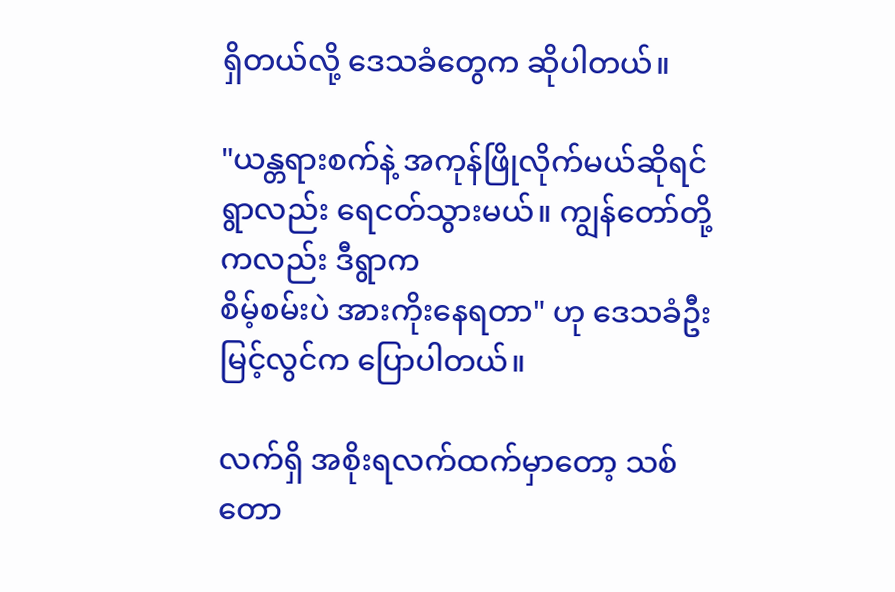ရှိတယ်လို့ ဒေသခံတွေက ဆိုပါတယ်။

"ယန္တရားစက်နဲ့ အကုန်ဖြိုလိုက်မယ်ဆိုရင် ရွာလည်း ရေငတ်သွားမယ်။ ကျွန်တော်တို့ကလည်း ဒီရွာက
စိမ့်စမ်းပဲ အားကိုးနေရတာ" ဟု ဒေသခံဦးမြင့်လွင်က ပြောပါတယ်။

လက်ရှိ အစိုးရလက်ထက်မှာတော့ သစ်တော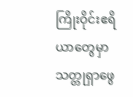ကြိုးဝိုင်းဧရိယာတွေမှာ သတ္တုရှာဖွေ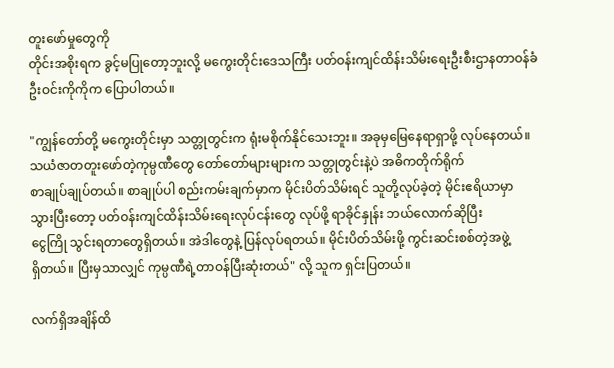တူးဖော်မှုတွေကို
တိုင်းအစိုးရက ခွင့်မပြုတော့ဘူးလို့ မကွေးတိုင်းဒေသကြီး ပတ်ဝန်းကျင်ထိန်းသိမ်းရေးဦးစီးဌာနတာဝန်ခံ
ဦးဝင်းကိုကိုက ပြောပါတယ်။

"ကျွန်တော်တို့ မကွေးတိုင်းမှာ သတ္တုတွင်းက ရုံးမစိုက်နိုင်သေးဘူး။ အခုမှမြေနေရာရှာဖို့ လုပ်နေတယ်။
သယံဇာတတူးဖော်တဲ့ကုမ္ပဏီတွေ တော်တော်များများက သတ္တုတွင်းနဲ့ပဲ အဓိကတိုက်ရိုက်
စာချုပ်ချုပ်တယ်။ စာချုပ်ပါ စည်းကမ်းချက်မှာက မိုင်းပိတ်သိမ်းရင် သူတို့လုပ်ခဲ့တဲ့ မိုင်းဧရိယာမှာ
သွားပြီးတော့ ပတ်ဝန်းကျင်ထိန်းသိမ်းရေးလုပ်ငန်းတွေ လုပ်ဖို့ ရာခိုင်နှုန်း ဘယ်လောက်ဆိုပြီး
ငွေကြို သွင်းရတာတွေရှိတယ်။ အဲဒါတွေနဲ့ ပြန်လုပ်ရတယ်။ မိုင်းပိတ်သိမ်းဖို့ ကွင်းဆင်းစစ်တဲ့အဖွဲ့
ရှိတယ်။ ပြီးမှသာလျှင် ကုမ္ပဏီရဲ့တာဝန်ပြီးဆုံးတယ်" လို့ သူက ရှင်းပြတယ်။

လက်ရှိအချိန်ထိ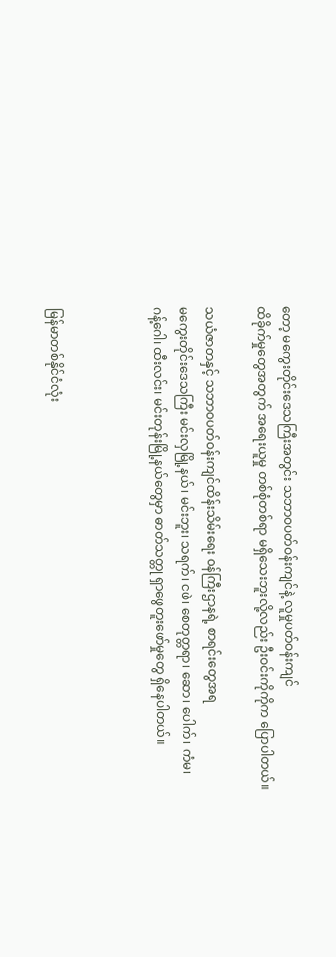တော့ မကွေးတိုင်းဒေသကြီးအတွင်း သဘာဝပတ်ဝန်းကျင်နဲ့ လူမှုပတ်ဝန်းကျင်
ထိခိုက်မှုတွေအတွက် အရေးယူမှု တစ်စုံတစ်ရာ မရှိသေးဘူးလို့လည်း ဦးဝင်းကိုကိုက ပြောပါတယ်။

သယံဇာတနှင့် သဘာဝပတ်ဝန်းကျင်ထိန်းသိမ်းရေး ၀န်ကြီးဌာနရဲ့ စာရင်းတွေအရ
မကွေးတိုင်းဒေသကြီး မင်းလှမြို့နယ်၊ မင်းဘူး၊ သရက်၊ ငဖဲ၊ စေတုတ္တရာ၊ ဆော၊ ပေါက်၊ ကံမ၊
ဂန့်ဂေါ၊ ထီးလင်း၊ မင်းတုန်းမြို့နယ်တွေမှာ ဓာတ်သတ္တု ရှာဖွေတူးဖော်မှုတွေ ရှိနေပါတယ်။



မြန်မာတစ်နိုင်ငံလုံး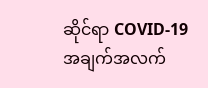ဆိုင်ရာ COVID-19 အချက်အလက်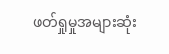ဖတ်ရှုမှုအများဆုံး